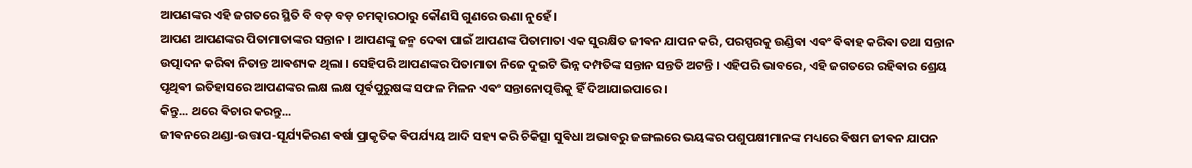ଆପଣଙ୍କର ଏହି ଜଗତରେ ସ୍ଥିତି ବି ବଡ଼ ବଡ଼ ଚମତ୍କାରଠାରୁ କୌଣସି ଗୁଣରେ ଊଣା ନୁହେଁ ।
ଆପଣ ଆପଣଙ୍କର ପିତାମାତାଙ୍କର ସନ୍ତାନ । ଆପଣଙ୍କୁ ଜନ୍ମ ଦେଵା ପାଇଁ ଆପଣଙ୍କ ପିତାମାତା ଏକ ସୁରକ୍ଷିତ ଜୀଵନ ଯାପନ କରି, ପରସ୍ପରକୁ ଉଣ୍ଡିଵା ଏଵଂ ଵିଵାହ କରିଵା ତଥା ସନ୍ତାନ ଉତ୍ପାଦନ କରିଵା ନିତାନ୍ତ ଆଵଶ୍ୟକ ଥିଲା । ସେହିପରି ଆପଣଙ୍କର ପିତାମାତା ନିଜେ ଦୁଇଟି ଭିନ୍ନ ଦମ୍ପତିଙ୍କ ସନ୍ତାନ ସନ୍ତତି ଅଟନ୍ତି । ଏହିପରି ଭାବରେ, ଏହି ଜଗତରେ ରହିଵାର ଶ୍ରେୟ ପୃଥିଵୀ ଇତିହାସରେ ଆପଣଙ୍କର ଲକ୍ଷ ଲକ୍ଷ ପୂର୍ଵପୁରୁଷଙ୍କ ସଫଳ ମିଳନ ଏଵଂ ସନ୍ତାନୋତ୍ପତ୍ତିକୁ ହିଁ ଦିଆଯାଇପାରେ ।
କିନ୍ତୁ... ଥରେ ଵିଚାର କରନ୍ତୁ...
ଜୀଵନରେ ଥଣ୍ଡା-ଉତ୍ତାପ-ସୂର୍ଯ୍ୟକିରଣ ଵର୍ଷା ପ୍ରାକୃତିକ ଵିପର୍ଯ୍ୟୟ ଆଦି ସହ୍ୟ କରି ଚିକିତ୍ସା ସୁଵିଧା ଅଭାବରୁ ଜଙ୍ଗଲରେ ଭୟଙ୍କର ପଶୁପକ୍ଷୀମାନଙ୍କ ମଧ୍ୟରେ ଵିଷମ ଜୀଵନ ଯାପନ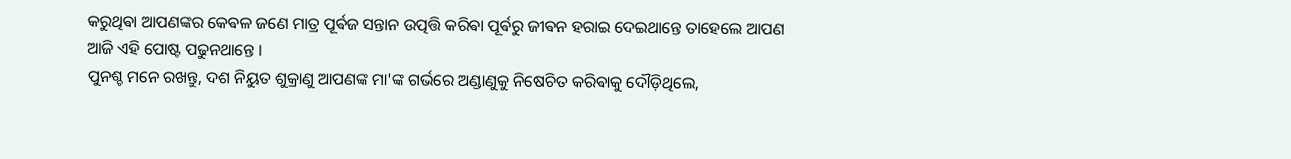କରୁଥିଵା ଆପଣଙ୍କର କେଵଳ ଜଣେ ମାତ୍ର ପୂର୍ଵଜ ସନ୍ତାନ ଉତ୍ପତ୍ତି କରିଵା ପୂର୍ଵରୁ ଜୀଵନ ହରାଇ ଦେଇଥାନ୍ତେ ତାହେଲେ ଆପଣ ଆଜି ଏହି ପୋଷ୍ଟ ପଢୁନଥାନ୍ତେ ।
ପୁନଶ୍ଚ ମନେ ରଖନ୍ତୁ, ଦଶ ନିୟୁତ ଶୁକ୍ରାଣୁ ଆପଣଙ୍କ ମା'ଙ୍କ ଗର୍ଭରେ ଅଣ୍ଡାଣୁକୁ ନିଷେଚିତ କରିଵାକୁ ଦୌଡ଼ିଥିଲେ,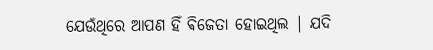ଯେଉଁଥିରେ ଆପଣ ହିଁ ଵିଜେତା ହୋଇଥିଲ | ଯଦି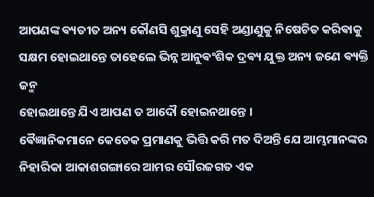ଆପଣଙ୍କ ଵ୍ୟତୀତ ଅନ୍ୟ କୌଣସି ଶୁକ୍ରାଣୁ ସେହି ଅଣ୍ଡାଣୁକୁ ନିଷେଚିତ କରିଵାକୁ ସକ୍ଷମ ହୋଇଥାନ୍ତେ ତାହେଲେ ଭିନ୍ନ ଆନୁଵଂଶିକ ଦ୍ରଵ୍ୟ ଯୁକ୍ତ ଅନ୍ୟ ଜଣେ ଵ୍ୟକ୍ତି ଜନ୍ମ
ହୋଇଥାନ୍ତେ ଯିଏ ଆପଣ ତ ଆଦୌ ହୋଇନଥାନ୍ତେ ।
ଵୈଜ୍ଞାନିକମାନେ କେତେକ ପ୍ରମାଣକୁ ଭିତ୍ତି କରି ମତ ଦିଅନ୍ତି ଯେ ଆମ୍ଭମାନଙ୍କର ନିହାରିକା ଆକାଶଗଙ୍ଗାରେ ଆମର ସୌରଜଗତ ଏକ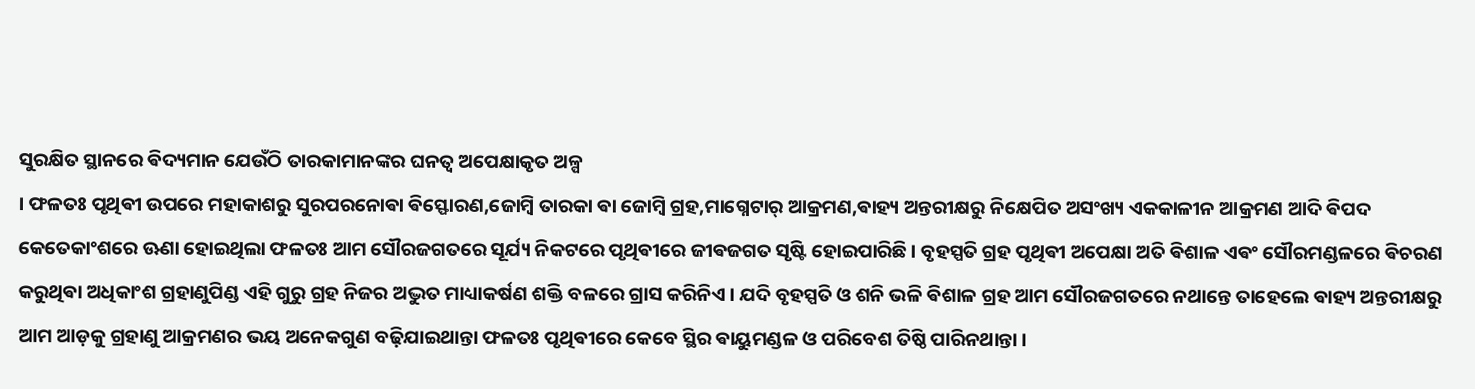ସୁରକ୍ଷିତ ସ୍ଥାନରେ ଵିଦ୍ୟମାନ ଯେଉଁଠି ତାରକାମାନଙ୍କର ଘନତ୍ଵ ଅପେକ୍ଷାକୃତ ଅଳ୍ପ
। ଫଳତଃ ପୃଥିଵୀ ଉପରେ ମହାକାଶରୁ ସୁରପରନୋଵା ଵିସ୍ଫୋରଣ,ଜୋମ୍ବି ତାରକା ଵା ଜୋମ୍ବି ଗ୍ରହ,ମାଗ୍ନେଟାର୍ ଆକ୍ରମଣ,ଵାହ୍ୟ ଅନ୍ତରୀକ୍ଷରୁ ନିକ୍ଷେପିତ ଅସଂଖ୍ୟ ଏକକାଳୀନ ଆକ୍ରମଣ ଆଦି ଵିପଦ କେତେକାଂଶରେ ଊଣା ହୋଇଥିଲା ଫଳତଃ ଆମ ସୌରଜଗତରେ ସୂର୍ଯ୍ୟ ନିକଟରେ ପୃଥିଵୀରେ ଜୀଵଜଗତ ସୃଷ୍ଟି ହୋଇପାରିଛି । ବୃହସ୍ପତି ଗ୍ରହ ପୃଥିଵୀ ଅପେକ୍ଷା ଅତି ଵିଶାଳ ଏଵଂ ସୌରମଣ୍ଡଳରେ ଵିଚରଣ କରୁଥିଵା ଅଧିକାଂଶ ଗ୍ରହାଣୁପିଣ୍ଡ ଏହି ଗୁରୁ ଗ୍ରହ ନିଜର ଅଦ୍ଭୁତ ମାଧ୍ୟାକର୍ଷଣ ଶକ୍ତି ବଳରେ ଗ୍ରାସ କରିନିଏ । ଯଦି ବୃହସ୍ପତି ଓ ଶନି ଭଳି ଵିଶାଳ ଗ୍ରହ ଆମ ସୌରଜଗତରେ ନଥାନ୍ତେ ତାହେଲେ ଵାହ୍ୟ ଅନ୍ତରୀକ୍ଷରୁ ଆମ ଆଡ଼କୁ ଗ୍ରହାଣୁ ଆକ୍ରମଣର ଭୟ ଅନେକଗୁଣ ବଢ଼ିଯାଇଥାନ୍ତା ଫଳତଃ ପୃଥିଵୀରେ କେବେ ସ୍ଥିର ଵାୟୁମଣ୍ଡଳ ଓ ପରିବେଶ ତିଷ୍ଠି ପାରିନଥାନ୍ତା ।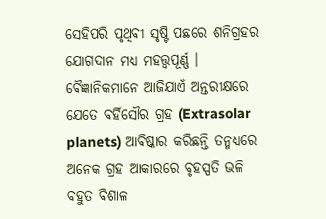ସେହିପରି ପୃଥିଵୀ ସୃଷ୍ଟି ପଛରେ ଶନିଗ୍ରହର ଯୋଗଦାନ ମଧ୍ୟ ମହତ୍ତ୍ୱପୂର୍ଣ୍ଣ । ଵୈଜ୍ଞାନିକମାନେ ଆଜିଯାଏଁ ଅନ୍ତରୀକ୍ଷରେ ଯେତେ ଵର୍ହିସୌର ଗ୍ରହ (Extrasolar planets) ଆଵିଷ୍କାର କରିଛନ୍ତି ତନ୍ମଧ୍ୟରେ ଅନେକ ଗ୍ରହ ଆକାରରେ ବୃହସ୍ପତି ଭଳି ବହୁତ ଵିଶାଳ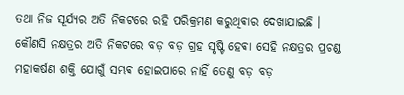ତଥା ନିଜ ସୂର୍ଯ୍ୟର ଅତି ନିକଟରେ ରହି ପରିକ୍ରମଣ କରୁଥିଵାର ଦେଖାଯାଇଛି । କୌଣସି ନକ୍ଷତ୍ରର ଅତି ନିକଟରେ ବଡ଼ ବଡ଼ ଗ୍ରହ ସୃଷ୍ଟି ହେଵା ସେହି ନକ୍ଷତ୍ରର ପ୍ରଚଣ୍ଡ ମହାକର୍ଷଣ ଶକ୍ତି ଯୋଗୁଁ ସମ୍ଭଵ ହୋଇପାରେ ନାହିଁ ତେଣୁ ବଡ଼ ବଡ଼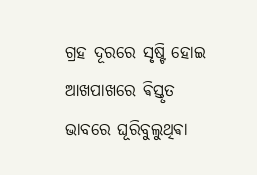ଗ୍ରହ ଦୂରରେ ସୃଷ୍ଟି ହୋଇ ଆଖପାଖରେ ଵିସ୍ତୃତ ଭାବରେ ଘୂରିବୁଲୁଥିଵା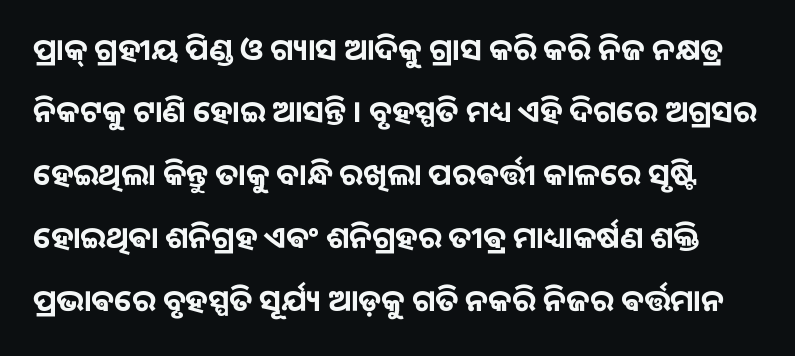ପ୍ରାକ୍ ଗ୍ରହୀୟ ପିଣ୍ଡ ଓ ଗ୍ୟାସ ଆଦିକୁ ଗ୍ରାସ କରି କରି ନିଜ ନକ୍ଷତ୍ର ନିକଟକୁ ଟାଣି ହୋଇ ଆସନ୍ତି । ବୃହସ୍ପତି ମଧ୍ୟ ଏହି ଦିଗରେ ଅଗ୍ରସର ହେଇଥିଲା କିନ୍ତୁ ତାକୁ ବାନ୍ଧି ରଖିଲା ପରଵର୍ତ୍ତୀ କାଳରେ ସୃଷ୍ଟି ହୋଇଥିଵା ଶନିଗ୍ରହ ଏଵଂ ଶନିଗ୍ରହର ତୀଵ୍ର ମାଧ୍ୟାକର୍ଷଣ ଶକ୍ତି ପ୍ରଭାଵରେ ବୃହସ୍ପତି ସୂର୍ଯ୍ୟ ଆଡ଼କୁ ଗତି ନକରି ନିଜର ଵର୍ତ୍ତମାନ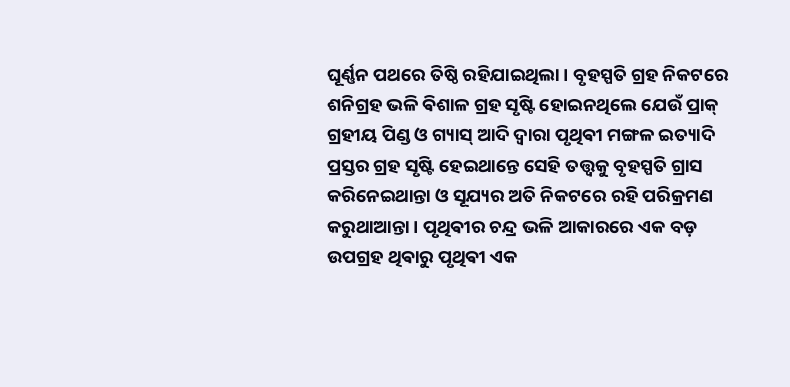ଘୂର୍ଣ୍ଣନ ପଥରେ ତିଷ୍ଠି ରହିଯାଇଥିଲା । ବୃହସ୍ପତି ଗ୍ରହ ନିକଟରେ ଶନିଗ୍ରହ ଭଳି ଵିଶାଳ ଗ୍ରହ ସୃଷ୍ଟି ହୋଇନଥିଲେ ଯେଉଁ ପ୍ରାକ୍ ଗ୍ରହୀୟ ପିଣ୍ଡ ଓ ଗ୍ୟାସ୍ ଆଦି ଦ୍ଵାରା ପୃଥିଵୀ ମଙ୍ଗଳ ଇତ୍ୟାଦି ପ୍ରସ୍ତର ଗ୍ରହ ସୃଷ୍ଟି ହେଇଥାନ୍ତେ ସେହି ତତ୍ତ୍ଵକୁ ବୃହସ୍ପତି ଗ୍ରାସ କରିନେଇଥାନ୍ତା ଓ ସୂଯ୍ୟର ଅତି ନିକଟରେ ରହି ପରିକ୍ରମଣ କରୁଥାଆନ୍ତା । ପୃଥିଵୀର ଚନ୍ଦ୍ର ଭଳି ଆକାରରେ ଏକ ବଡ଼ ଉପଗ୍ରହ ଥିଵାରୁ ପୃଥିଵୀ ଏକ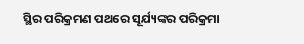ସ୍ଥିର ପରିକ୍ରମଣ ପଥରେ ସୂର୍ଯ୍ୟଙ୍କର ପରିକ୍ରମା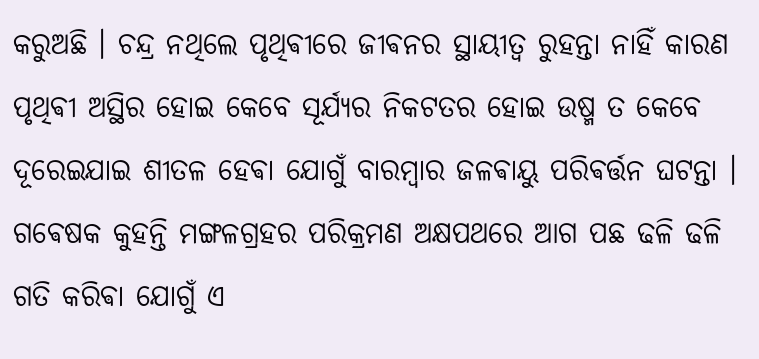କରୁଅଛି । ଚନ୍ଦ୍ର ନଥିଲେ ପୃଥିଵୀରେ ଜୀଵନର ସ୍ଥାୟୀତ୍ବ ରୁହନ୍ତା ନାହିଁ କାରଣ ପୃଥିଵୀ ଅସ୍ଥିର ହୋଇ କେବେ ସୂର୍ଯ୍ୟର ନିକଟତର ହୋଇ ଉଷ୍ମ ତ କେବେ ଦୂରେଇଯାଇ ଶୀତଳ ହେଵା ଯୋଗୁଁ ବାରମ୍ବାର ଜଳଵାୟୁ ପରିଵର୍ତ୍ତନ ଘଟନ୍ତା । ଗଵେଷକ କୁହନ୍ତି ମଙ୍ଗଳଗ୍ରହର ପରିକ୍ରମଣ ଅକ୍ଷପଥରେ ଆଗ ପଛ ଢଳି ଢଳି ଗତି କରିଵା ଯୋଗୁଁ ଏ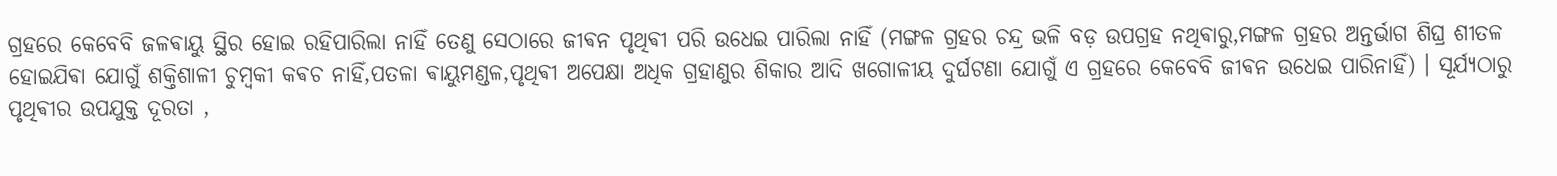ଗ୍ରହରେ କେବେବି ଜଳଵାୟୁ ସ୍ଥିର ହୋଇ ରହିପାରିଲା ନାହିଁ ତେଣୁ ସେଠାରେ ଜୀଵନ ପୃଥିଵୀ ପରି ଉଧେଇ ପାରିଲା ନାହିଁ (ମଙ୍ଗଳ ଗ୍ରହର ଚନ୍ଦ୍ର ଭଳି ବଡ଼ ଉପଗ୍ରହ ନଥିଵାରୁ,ମଙ୍ଗଳ ଗ୍ରହର ଅନ୍ତର୍ଭାଗ ଶିଘ୍ର ଶୀତଳ ହୋଇଯିଵା ଯୋଗୁଁ ଶକ୍ତିଶାଳୀ ଚୁମ୍ବକୀ କଵଚ ନାହିଁ,ପତଳା ଵାୟୁମଣ୍ଡଳ,ପୃଥିଵୀ ଅପେକ୍ଷା ଅଧିକ ଗ୍ରହାଣୁର ଶିକାର ଆଦି ଖଗୋଳୀୟ ଦୁର୍ଘଟଣା ଯୋଗୁଁ ଏ ଗ୍ରହରେ କେବେବି ଜୀଵନ ଉଧେଇ ପାରିନାହିଁ) । ସୂର୍ଯ୍ୟଠାରୁ ପୃଥିଵୀର ଉପଯୁକ୍ତ ଦୂରତା ,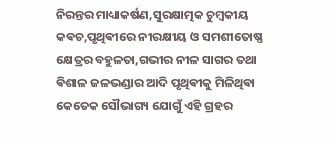ନିରନ୍ତର ମାଧ୍ୟାକର୍ଷଣ,ସୁରକ୍ଷାତ୍ମକ ଚୁମ୍ବକୀୟ କଵଚ,ପୃଥିଵୀରେ ନୀରକ୍ଷୀୟ ଓ ସମଶୀତୋଷ୍ଣ କ୍ଷେତ୍ରର ବହୁଳତା,ଗଭୀର ନୀଳ ସାଗର ତଥା ଵିଶାଳ ଜଳଭଣ୍ଡାର ଆଦି ପୃଥିଵୀକୁ ମିଳିଥିଵା କେତେକ ସୌଭାଗ୍ୟ ଯୋଗୁଁ ଏହି ଗ୍ରହର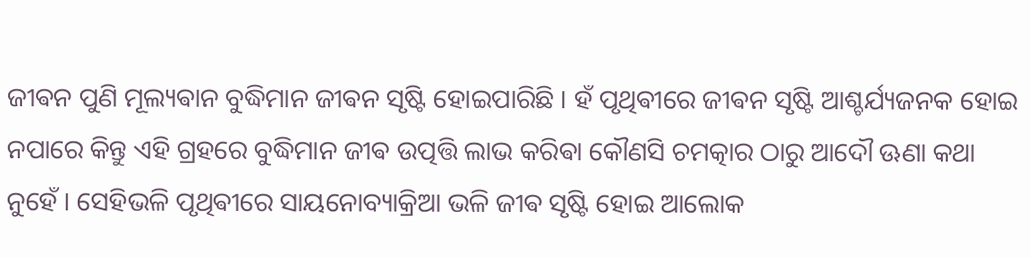ଜୀଵନ ପୁଣି ମୂଲ୍ୟଵାନ ବୁଦ୍ଧିମାନ ଜୀଵନ ସୃଷ୍ଟି ହୋଇପାରିଛି । ହଁ ପୃଥିଵୀରେ ଜୀଵନ ସୃଷ୍ଟି ଆଶ୍ଚର୍ଯ୍ୟଜନକ ହୋଇ ନପାରେ କିନ୍ତୁ ଏହି ଗ୍ରହରେ ବୁଦ୍ଧିମାନ ଜୀଵ ଉତ୍ପତ୍ତି ଲାଭ କରିଵା କୌଣସି ଚମତ୍କାର ଠାରୁ ଆଦୌ ଊଣା କଥା ନୁହେଁ । ସେହିଭଳି ପୃଥିଵୀରେ ସାୟନୋବ୍ୟାକ୍ରିଆ ଭଳି ଜୀଵ ସୃଷ୍ଟି ହୋଇ ଆଲୋକ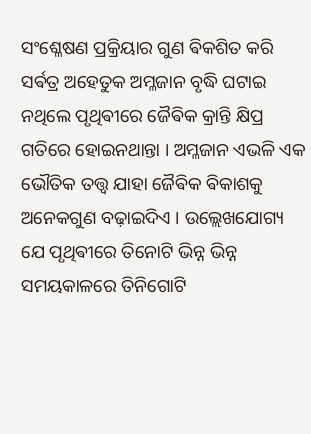ସଂଶ୍ଳେଷଣ ପ୍ରକ୍ରିୟାର ଗୁଣ ଵିକଶିତ କରି ସର୍ଵତ୍ର ଅହେତୁକ ଅମ୍ଳଜାନ ବୃଦ୍ଧି ଘଟାଇ ନଥିଲେ ପୃଥିଵୀରେ ଜୈଵିକ କ୍ରାନ୍ତି କ୍ଷିପ୍ର ଗତିରେ ହୋଇନଥାନ୍ତା । ଅମ୍ଳଜାନ ଏଭଳି ଏକ ଭୌତିକ ତତ୍ତ୍ଵ ଯାହା ଜୈଵିକ ଵିକାଶକୁ ଅନେକଗୁଣ ବଢ଼ାଇଦିଏ । ଉଲ୍ଲେଖଯୋଗ୍ୟ ଯେ ପୃଥିଵୀରେ ତିନୋଟି ଭିନ୍ନ ଭିନ୍ନ ସମୟକାଳରେ ତିନିଗୋଟି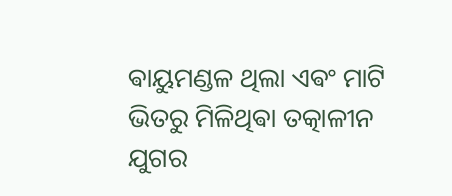ଵାୟୁମଣ୍ଡଳ ଥିଲା ଏଵଂ ମାଟି ଭିତରୁ ମିଳିଥିଵା ତତ୍କାଳୀନ ଯୁଗର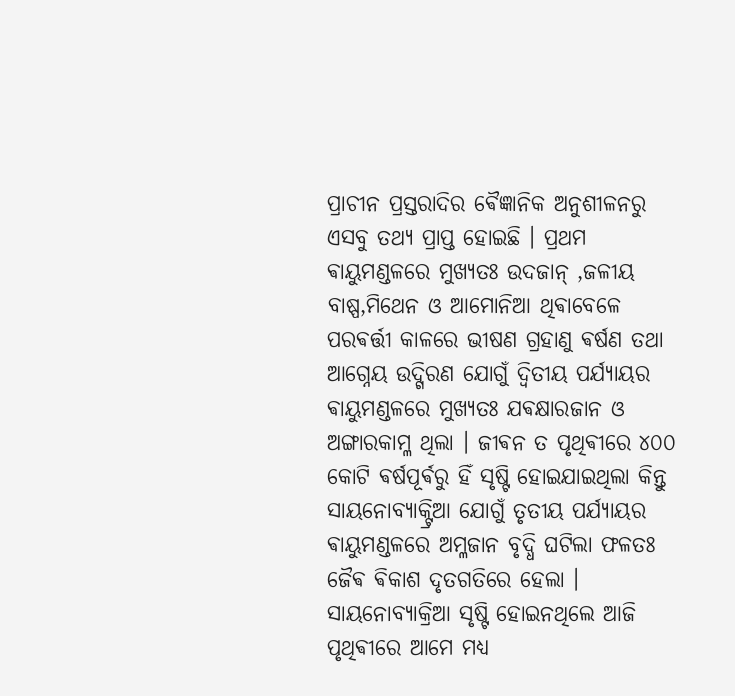ପ୍ରାଚୀନ ପ୍ରସ୍ତରାଦିର ଵୈଜ୍ଞାନିକ ଅନୁଶୀଳନରୁ ଏସବୁ ତଥ୍ୟ ପ୍ରାପ୍ତ ହୋଇଛି । ପ୍ରଥମ ଵାୟୁମଣ୍ଡଳରେ ମୁଖ୍ୟତଃ ଉଦଜାନ୍ ,ଜଳୀୟ ବାଷ୍ପ,ମିଥେନ ଓ ଆମୋନିଆ ଥିଵାବେଳେ ପରଵର୍ତ୍ତୀ କାଳରେ ଭୀଷଣ ଗ୍ରହାଣୁ ଵର୍ଷଣ ତଥା ଆଗ୍ନେୟ ଉଦ୍ଗିରଣ ଯୋଗୁଁ ଦ୍ଵିତୀୟ ପର୍ଯ୍ୟାୟର ଵାୟୁମଣ୍ଡଳରେ ମୁଖ୍ୟତଃ ଯଵକ୍ଷାରଜାନ ଓ ଅଙ୍ଗାରକାମ୍ଳ ଥିଲା । ଜୀଵନ ତ ପୃଥିଵୀରେ ୪୦୦ କୋଟି ଵର୍ଷପୂର୍ଵରୁ ହିଁ ସୃଷ୍ଟି ହୋଇଯାଇଥିଲା କିନ୍ତୁ ସାୟନୋବ୍ୟାକ୍ଟ୍ରିଆ ଯୋଗୁଁ ତୃତୀୟ ପର୍ଯ୍ୟାୟର ଵାୟୁମଣ୍ଡଳରେ ଅମ୍ଳଜାନ ବୃଦ୍ଧି ଘଟିଲା ଫଳତଃ ଜୈଵ ଵିକାଶ ଦୃତଗତିରେ ହେଲା । ସାୟନୋବ୍ୟାକ୍ରିଆ ସୃଷ୍ଟି ହୋଇନଥିଲେ ଆଜି ପୃଥିଵୀରେ ଆମେ ମଧ୍ୟ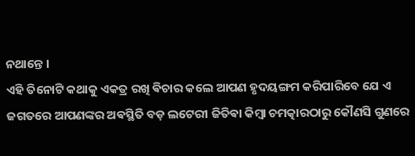ନଥାନ୍ତେ ।
ଏହି ତିନୋଟି କଥାକୁ ଏକତ୍ର ରଖି ଵିଚାର କଲେ ଆପଣ ହୃଦୟଙ୍ଗମ କରିପାରିବେ ଯେ ଏ ଜଗତରେ ଆପଣଙ୍କର ଅଵସ୍ଥିତି ବଡ଼ ଲଟେରୀ ଜିତିଵା କିମ୍ବା ଚମତ୍କାରଠାରୁ କୌଣସି ଗୁଣରେ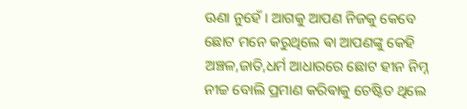ଊଣା ନୁହେଁ । ଆଗକୁ ଆପଣ ନିଜକୁ କେବେ ଛୋଟ ମନେ କରୁଥିଲେ ଵା ଆପଣଙ୍କୁ କେହି ଅଞ୍ଚଳ,ଜାତି,ଧର୍ମ ଆଧାରରେ ଛୋଟ ହୀନ ନିମ୍ନ ନୀଚ୍ଚ ବୋଲି ପ୍ରମାଣ କରିଵାକୁ ଚେଷ୍ଟିତ ଥିଲେ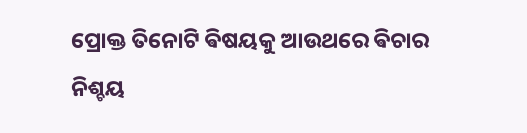ପ୍ରୋକ୍ତ ତିନୋଟି ଵିଷୟକୁ ଆଉଥରେ ଵିଚାର ନିଶ୍ଚୟ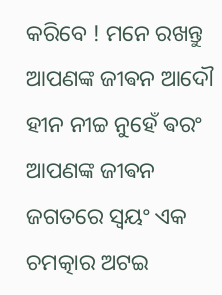କରିବେ ! ମନେ ରଖନ୍ତୁ ଆପଣଙ୍କ ଜୀଵନ ଆଦୌ ହୀନ ନୀଚ୍ଚ ନୁହେଁ ଵରଂ ଆପଣଙ୍କ ଜୀଵନ ଜଗତରେ ସ୍ଵୟଂ ଏକ ଚମତ୍କାର ଅଟଇ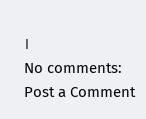।
No comments:
Post a Comment